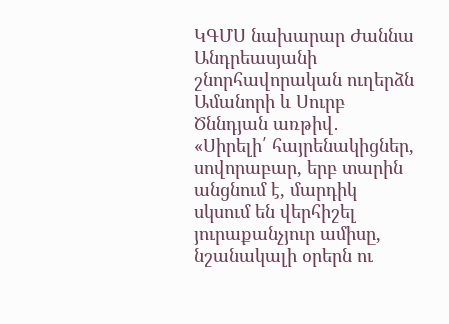ԿԳՄՍ նախարար Ժաննա Անդրեասյանի շնորհավորական ուղերձն Ամանորի և Սուրբ Ծննդյան առթիվ․
«Սիրելի՛ հայրենակիցներ, սովորաբար, երբ տարին անցնում է, մարդիկ սկսում են վերհիշել յուրաքանչյուր ամիսը, նշանակալի օրերն ու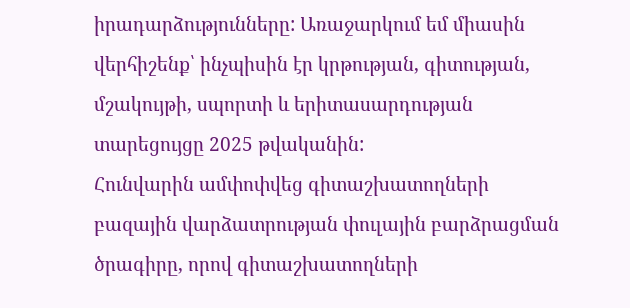իրադարձությունները: Առաջարկում եմ միասին վերհիշենք՝ ինչպիսին էր կրթության, գիտության, մշակույթի, սպորտի և երիտասարդության տարեցույցը 2025 թվականին:
Հունվարին ամփոփվեց գիտաշխատողների բազային վարձատրության փուլային բարձրացման ծրագիրը, որով գիտաշխատողների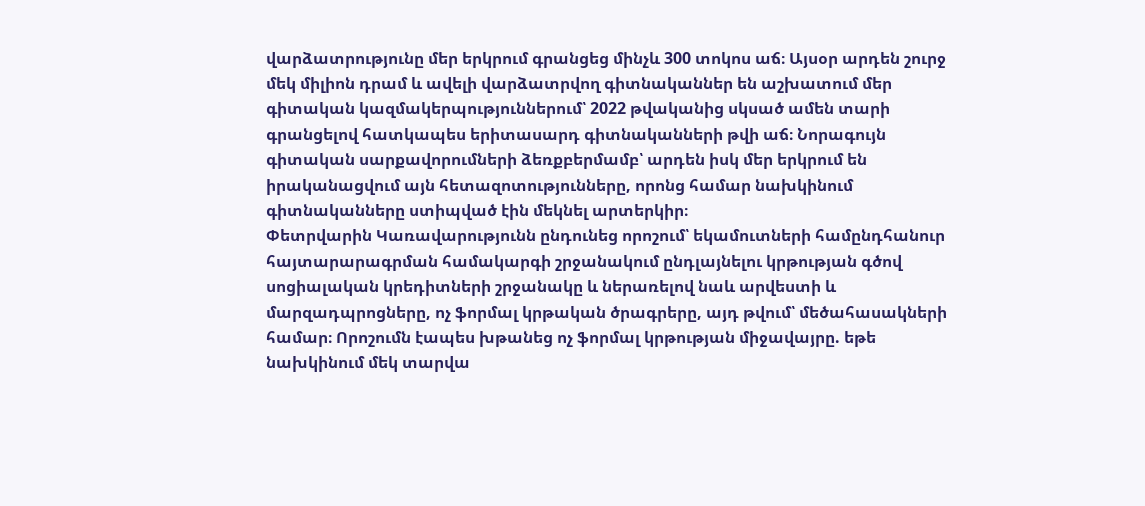վարձատրությունը մեր երկրում գրանցեց մինչև 300 տոկոս աճ։ Այսօր արդեն շուրջ մեկ միլիոն դրամ և ավելի վարձատրվող գիտնականներ են աշխատում մեր գիտական կազմակերպություններում՝ 2022 թվականից սկսած ամեն տարի գրանցելով հատկապես երիտասարդ գիտնականների թվի աճ։ Նորագույն գիտական սարքավորումների ձեռքբերմամբ՝ արդեն իսկ մեր երկրում են իրականացվում այն հետազոտությունները, որոնց համար նախկինում գիտնականները ստիպված էին մեկնել արտերկիր։
Փետրվարին Կառավարությունն ընդունեց որոշում՝ եկամուտների համընդհանուր հայտարարագրման համակարգի շրջանակում ընդլայնելու կրթության գծով սոցիալական կրեդիտների շրջանակը և ներառելով նաև արվեստի և մարզադպրոցները, ոչ ֆորմալ կրթական ծրագրերը, այդ թվում՝ մեծահասակների համար։ Որոշումն էապես խթանեց ոչ ֆորմալ կրթության միջավայրը. եթե նախկինում մեկ տարվա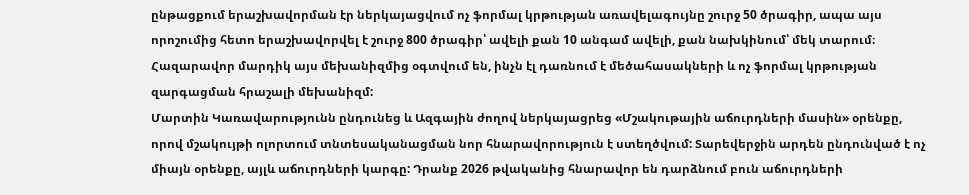ընթացքում երաշխավորման էր ներկայացվում ոչ ֆորմալ կրթության առավելագույնը շուրջ 50 ծրագիր, ապա այս որոշումից հետո երաշխավորվել է շուրջ 800 ծրագիր՝ ավելի քան 10 անգամ ավելի, քան նախկինում՝ մեկ տարում։ Հազարավոր մարդիկ այս մեխանիզմից օգտվում են, ինչն էլ դառնում է մեծահասակների և ոչ ֆորմալ կրթության զարգացման հրաշալի մեխանիզմ:
Մարտին Կառավարությունն ընդունեց և Ազգային ժողով ներկայացրեց «Մշակութային աճուրդների մասին» օրենքը, որով մշակույթի ոլորտում տնտեսականացման նոր հնարավորություն է ստեղծվում: Տարեվերջին արդեն ընդունված է ոչ միայն օրենքը, այլև աճուրդների կարգը: Դրանք 2026 թվականից հնարավոր են դարձնում բուն աճուրդների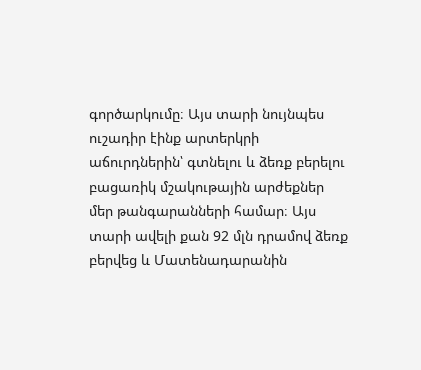գործարկումը։ Այս տարի նույնպես ուշադիր էինք արտերկրի աճուրդներին՝ գտնելու և ձեռք բերելու բացառիկ մշակութային արժեքներ մեր թանգարանների համար։ Այս տարի ավելի քան 92 մլն դրամով ձեռք բերվեց և Մատենադարանին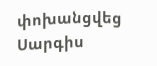փոխանցվեց Սարգիս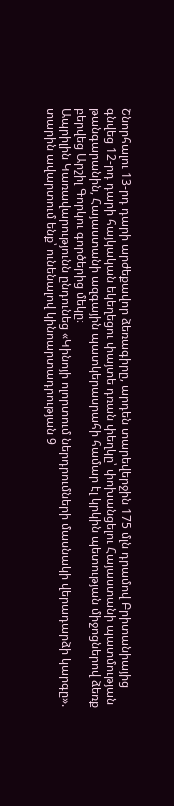Շնորհալու 13-րդ դարի արժեքավոր ձեռագիրը, արդեն տարեվերջին 175 մլն դրամով Բրիտանիայից գնվեց 12-րդ դարի հայկական եկեղեցու փայտե դռան փեղկը՝ փոխանցելու Հայաստանի պատմության թանգարանին, Հայաստանի ազգային պատկերասրահի համար էլ կրկին պետության միջոցներով ձեռք բերվեց Արշիլ Գորկու գործերից մեկը։
Ապրիլին Կառավարությունն ընդունեց «Կինոյի ոլորտում ներդրումների մասնակի վերադարձի կարգը». տարին ավարտում ենք՝ ունենալով կինոարտադրության 9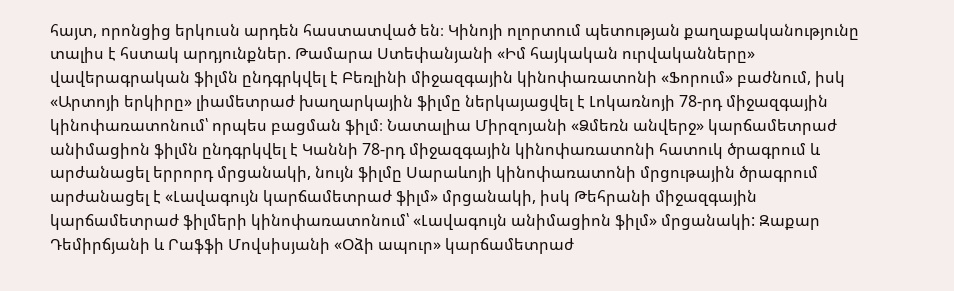հայտ, որոնցից երկուսն արդեն հաստատված են։ Կինոյի ոլորտում պետության քաղաքականությունը տալիս է հստակ արդյունքներ. Թամարա Ստեփանյանի «Իմ հայկական ուրվականները» վավերագրական ֆիլմն ընդգրկվել է Բեռլինի միջազգային կինոփառատոնի «Ֆորում» բաժնում, իսկ «Արտոյի երկիրը» լիամետրաժ խաղարկային ֆիլմը ներկայացվել է Լոկառնոյի 78-րդ միջազգային կինոփառատոնում՝ որպես բացման ֆիլմ։ Նատալիա Միրզոյանի «Ձմեռն անվերջ» կարճամետրաժ անիմացիոն ֆիլմն ընդգրկվել է Կաննի 78-րդ միջազգային կինոփառատոնի հատուկ ծրագրում և արժանացել երրորդ մրցանակի, նույն ֆիլմը Սարաևոյի կինոփառատոնի մրցութային ծրագրում արժանացել է «Լավագույն կարճամետրաժ ֆիլմ» մրցանակի, իսկ Թեհրանի միջազգային կարճամետրաժ ֆիլմերի կինոփառատոնում՝ «Լավագույն անիմացիոն ֆիլմ» մրցանակի: Զաքար Դեմիրճյանի և Րաֆֆի Մովսիսյանի «Օձի ապուր» կարճամետրաժ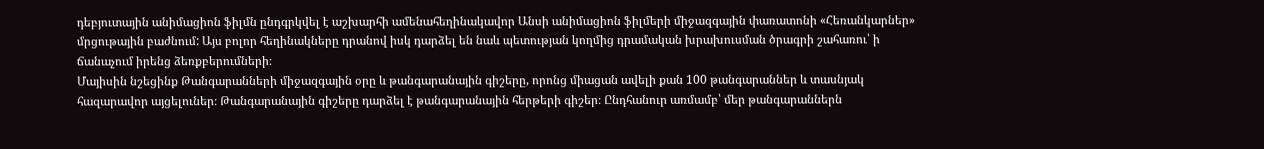դեբյուտային անիմացիոն ֆիլմն ընդգրկվել է աշխարհի ամենահեղինակավոր Անսի անիմացիոն ֆիլմերի միջազգային փառատոնի «Հեռանկարներ» մրցութային բաժնում: Այս բոլոր հեղինակները դրանով իսկ դարձել են նաև պետության կողմից դրամական խրախուսման ծրագրի շահառու՝ ի ճանաչում իրենց ձեռքբերումների։
Մայիսին նշեցինք Թանգարանների միջազգային օրը և թանգարանային գիշերը, որոնց միացան ավելի քան 100 թանգարաններ և տասնյակ հազարավոր այցելուներ։ Թանգարանային գիշերը դարձել է թանգարանային հերթերի գիշեր։ Ընդհանուր առմամբ՝ մեր թանգարաններն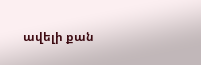ավելի քան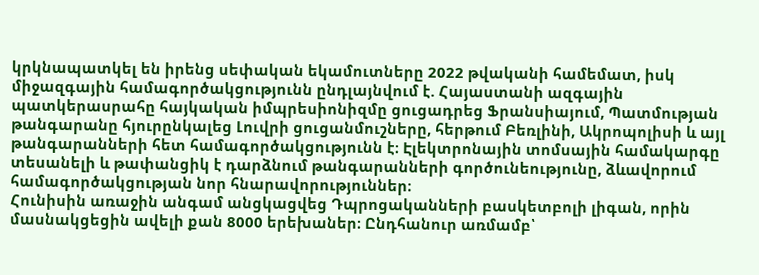կրկնապատկել են իրենց սեփական եկամուտները 2022 թվականի համեմատ, իսկ միջազգային համագործակցությունն ընդլայնվում է. Հայաստանի ազգային պատկերասրահը հայկական իմպրեսիոնիզմը ցուցադրեց Ֆրանսիայում, Պատմության թանգարանը հյուրընկալեց Լուվրի ցուցանմուշները, հերթում Բեռլինի, Ակրոպոլիսի և այլ թանգարանների հետ համագործակցությունն է։ Էլեկտրոնային տոմսային համակարգը տեսանելի և թափանցիկ է դարձնում թանգարանների գործունեությունը, ձևավորում համագործակցության նոր հնարավորություններ։
Հունիսին առաջին անգամ անցկացվեց Դպրոցականների բասկետբոլի լիգան, որին մասնակցեցին ավելի քան 8000 երեխաներ։ Ընդհանուր առմամբ՝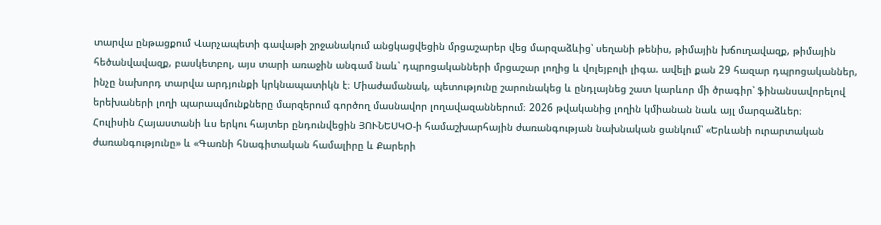տարվա ընթացքում Վարչապետի գավաթի շրջանակում անցկացվեցին մրցաշարեր վեց մարզաձևից՝ սեղանի թենիս, թիմային խճուղավազք, թիմային հեծանվավազք, բասկետբոլ, այս տարի առաջին անգամ նաև՝ դպրոցականների մրցաշար լողից և վոլեյբոլի լիգա. ավելի քան 29 հազար դպրոցականներ, ինչը նախորդ տարվա արդյունքի կրկնապատիկն է։ Միաժամանակ, պետությունը շարունակեց և ընդլայնեց շատ կարևոր մի ծրագիր՝ ֆինանսավորելով երեխաների լողի պարապմունքները մարզերում գործող մասնավոր լողավազաններում։ 2026 թվականից լողին կմիանան նաև այլ մարզաձևեր։
Հուլիսին Հայաստանի ևս երկու հայտեր ընդունվեցին ՅՈՒՆԵՍԿՕ-ի համաշխարհային ժառանգության նախնական ցանկում՝ «Երևանի ուրարտական ժառանգությունը» և «Գառնի հնագիտական համալիրը և Քարերի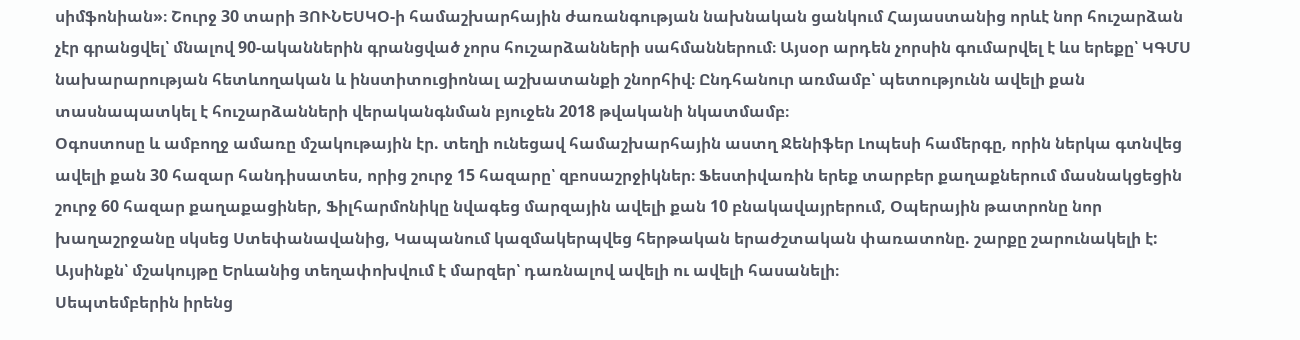սիմֆոնիան»։ Շուրջ 30 տարի ՅՈՒՆԵՍԿՕ-ի համաշխարհային ժառանգության նախնական ցանկում Հայաստանից որևէ նոր հուշարձան չէր գրանցվել՝ մնալով 90-ականներին գրանցված չորս հուշարձանների սահմաններում։ Այսօր արդեն չորսին գումարվել է ևս երեքը՝ ԿԳՄՍ նախարարության հետևողական և ինստիտուցիոնալ աշխատանքի շնորհիվ։ Ընդհանուր առմամբ՝ պետությունն ավելի քան տասնապատկել է հուշարձանների վերականգնման բյուջեն 2018 թվականի նկատմամբ։
Օգոստոսը և ամբողջ ամառը մշակութային էր. տեղի ունեցավ համաշխարհային աստղ Ջենիֆեր Լոպեսի համերգը, որին ներկա գտնվեց ավելի քան 30 հազար հանդիսատես, որից շուրջ 15 հազարը՝ զբոսաշրջիկներ։ Ֆեստիվառին երեք տարբեր քաղաքներում մասնակցեցին շուրջ 60 հազար քաղաքացիներ, Ֆիլհարմոնիկը նվագեց մարզային ավելի քան 10 բնակավայրերում, Օպերային թատրոնը նոր խաղաշրջանը սկսեց Ստեփանավանից, Կապանում կազմակերպվեց հերթական երաժշտական փառատոնը. շարքը շարունակելի է: Այսինքն՝ մշակույթը Երևանից տեղափոխվում է մարզեր՝ դառնալով ավելի ու ավելի հասանելի։
Սեպտեմբերին իրենց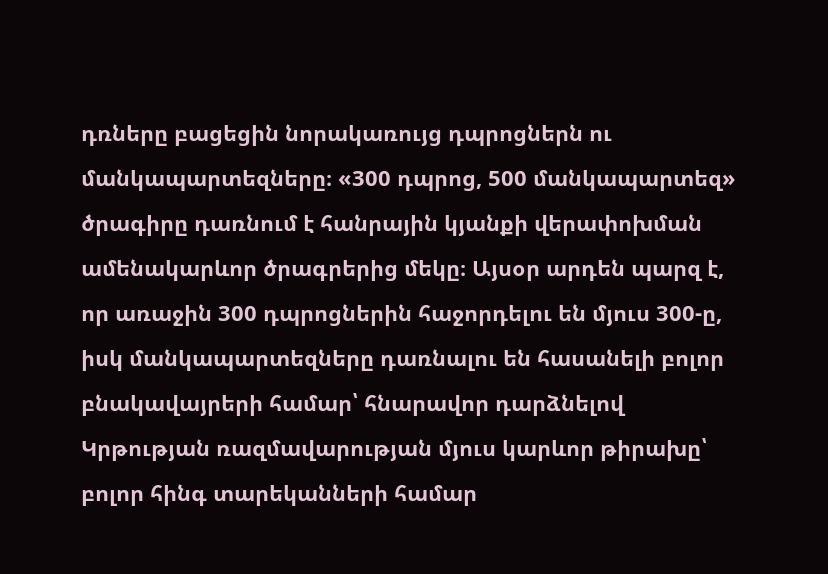դռները բացեցին նորակառույց դպրոցներն ու մանկապարտեզները։ «300 դպրոց, 500 մանկապարտեզ» ծրագիրը դառնում է հանրային կյանքի վերափոխման ամենակարևոր ծրագրերից մեկը։ Այսօր արդեն պարզ է, որ առաջին 300 դպրոցներին հաջորդելու են մյուս 300-ը, իսկ մանկապարտեզները դառնալու են հասանելի բոլոր բնակավայրերի համար՝ հնարավոր դարձնելով Կրթության ռազմավարության մյուս կարևոր թիրախը՝ բոլոր հինգ տարեկանների համար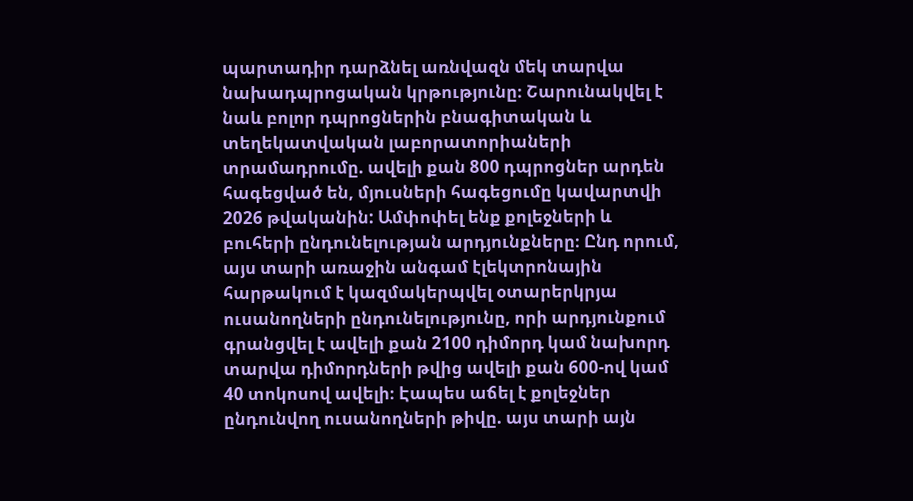պարտադիր դարձնել առնվազն մեկ տարվա նախադպրոցական կրթությունը։ Շարունակվել է նաև բոլոր դպրոցներին բնագիտական և տեղեկատվական լաբորատորիաների տրամադրումը. ավելի քան 800 դպրոցներ արդեն հագեցված են, մյուսների հագեցումը կավարտվի 2026 թվականին: Ամփոփել ենք քոլեջների և բուհերի ընդունելության արդյունքները։ Ընդ որում, այս տարի առաջին անգամ էլեկտրոնային հարթակում է կազմակերպվել օտարերկրյա ուսանողների ընդունելությունը, որի արդյունքում գրանցվել է ավելի քան 2100 դիմորդ կամ նախորդ տարվա դիմորդների թվից ավելի քան 600-ով կամ 40 տոկոսով ավելի։ Էապես աճել է քոլեջներ ընդունվող ուսանողների թիվը. այս տարի այն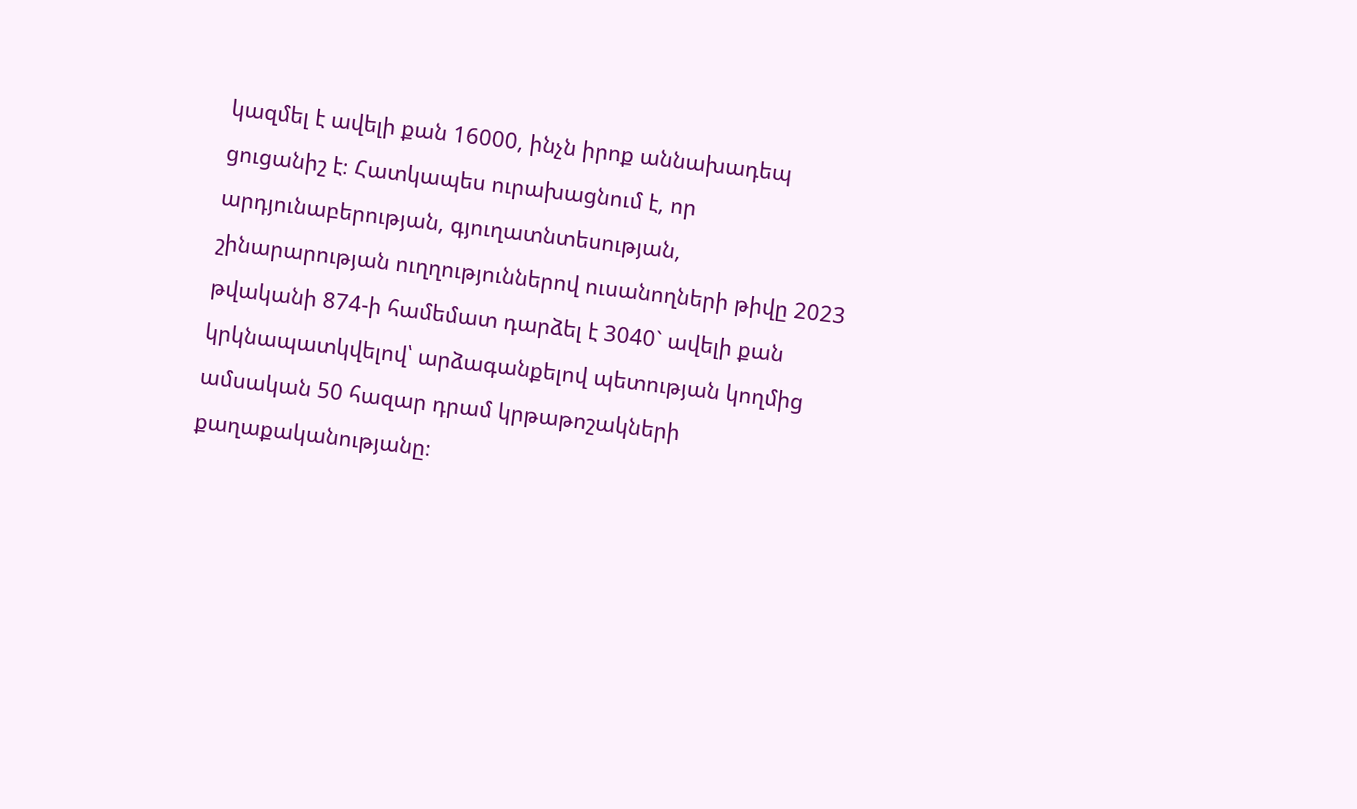կազմել է ավելի քան 16000, ինչն իրոք աննախադեպ ցուցանիշ է։ Հատկապես ուրախացնում է, որ արդյունաբերության, գյուղատնտեսության, շինարարության ուղղություններով ուսանողների թիվը 2023 թվականի 874-ի համեմատ դարձել է 3040` ավելի քան կրկնապատկվելով՝ արձագանքելով պետության կողմից ամսական 50 հազար դրամ կրթաթոշակների քաղաքականությանը։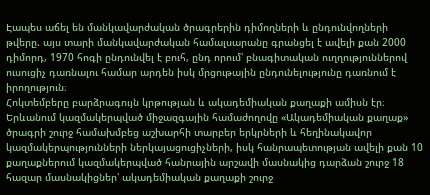Էապես աճել են մանկավարժական ծրագրերին դիմողների և ընդունվողների թվերը. այս տարի մանկավարժական համալսարանը գրանցել է ավելի քան 2000 դիմորդ, 1970 հոգի ընդունվել է բուհ, ընդ որում՝ բնագիտական ուղղություններով ուսուցիչ դառնալու համար արդեն իսկ մրցութային ընդունելությունը դառնում է իրողություն։
Հոկտեմբերը բարձրագույն կրթության և ակադեմիական քաղաքի ամիսն էր։ Երևանում կազմակերպված միջազգային համաժողովը «Ակադեմիական քաղաք» ծրագրի շուրջ համախմբեց աշխարհի տարբեր երկրների և հեղինակավոր կազմակերպությունների ներկայացուցիչների, իսկ հանրապետության ավելի քան 10 քաղաքներում կազմակերպված հանրային արշավի մասնակից դարձան շուրջ 18 հազար մասնակիցներ՝ ակադեմիական քաղաքի շուրջ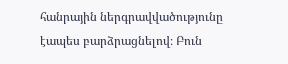հանրային ներգրավվածությունը էապես բարձրացնելով։ Բուն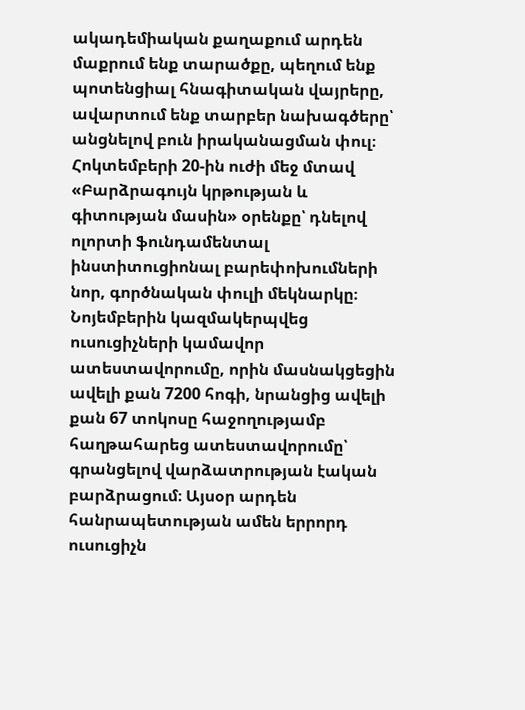ակադեմիական քաղաքում արդեն մաքրում ենք տարածքը, պեղում ենք պոտենցիալ հնագիտական վայրերը, ավարտում ենք տարբեր նախագծերը՝ անցնելով բուն իրականացման փուլ։ Հոկտեմբերի 20-ին ուժի մեջ մտավ «Բարձրագույն կրթության և գիտության մասին» օրենքը՝ դնելով ոլորտի ֆունդամենտալ ինստիտուցիոնալ բարեփոխումների նոր, գործնական փուլի մեկնարկը։
Նոյեմբերին կազմակերպվեց ուսուցիչների կամավոր ատեստավորումը, որին մասնակցեցին ավելի քան 7200 հոգի, նրանցից ավելի քան 67 տոկոսը հաջողությամբ հաղթահարեց ատեստավորումը՝ գրանցելով վարձատրության էական բարձրացում։ Այսօր արդեն հանրապետության ամեն երրորդ ուսուցիչն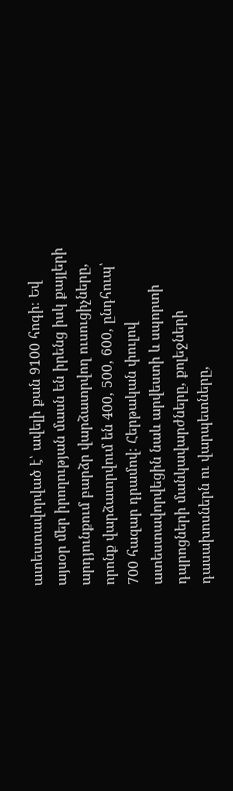ատեստավորված է՝ ավելի քան 9100 հոգի։ Եվ այսօր մեր իրողության մասն են իրենց իսկ քայլերի արդյունքում բարձր վարձատրվող ուսուցիչները, որոնք վարձատրվում են 400, 500, 600, ընդհուպ՝ 700 հազար դրամով։ Հերթական փուլով ատեստավորվեցին նաև արվեստի և սպորտի դպրոցների մանկավարժները, քոլեջների դասախոսներն ու վարպետները,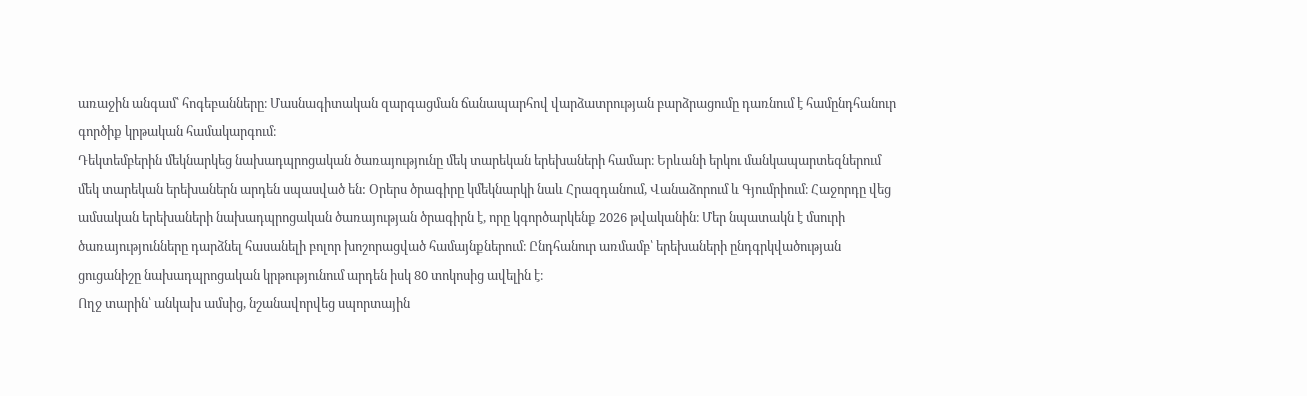առաջին անգամ՝ հոգեբանները։ Մասնագիտական զարգացման ճանապարհով վարձատրության բարձրացումը դառնում է համընդհանուր գործիք կրթական համակարգում։
Դեկտեմբերին մեկնարկեց նախադպրոցական ծառայությունը մեկ տարեկան երեխաների համար։ Երևանի երկու մանկապարտեզներում մեկ տարեկան երեխաներն արդեն սպասված են: Օրերս ծրագիրը կմեկնարկի նաև Հրազդանում, Վանաձորում և Գյումրիում։ Հաջորդը վեց ամսական երեխաների նախադպրոցական ծառայության ծրագիրն է, որը կգործարկենք 2026 թվականին։ Մեր նպատակն է մսուրի ծառայությունները դարձնել հասանելի բոլոր խոշորացված համայնքներում։ Ընդհանուր առմամբ՝ երեխաների ընդգրկվածության ցուցանիշը նախադպրոցական կրթությունում արդեն իսկ 80 տոկոսից ավելին է։
Ողջ տարին՝ անկախ ամսից, նշանավորվեց սպորտային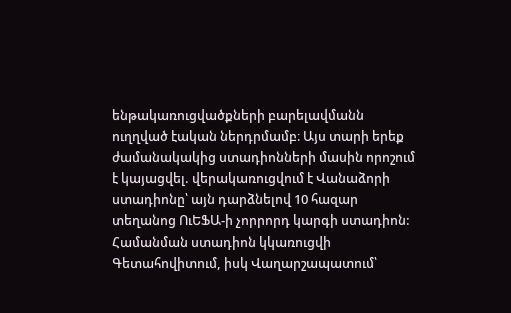ենթակառուցվածքների բարելավմանն ուղղված էական ներդրմամբ։ Այս տարի երեք ժամանակակից ստադիոնների մասին որոշում է կայացվել. վերակառուցվում է Վանաձորի ստադիոնը՝ այն դարձնելով 10 հազար տեղանոց ՈւԵՖԱ-ի չորրորդ կարգի ստադիոն: Համանման ստադիոն կկառուցվի Գետահովիտում, իսկ Վաղարշապատում՝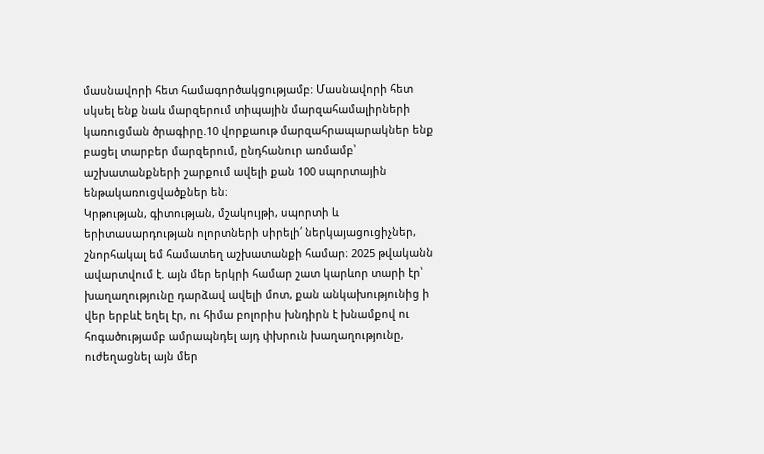մասնավորի հետ համագործակցությամբ: Մասնավորի հետ սկսել ենք նաև մարզերում տիպային մարզահամալիրների կառուցման ծրագիրը.10 վորքաութ մարզահրապարակներ ենք բացել տարբեր մարզերում, ընդհանուր առմամբ՝ աշխատանքների շարքում ավելի քան 100 սպորտային ենթակառուցվածքներ են։
Կրթության, գիտության, մշակույթի, սպորտի և երիտասարդության ոլորտների սիրելի՛ ներկայացուցիչներ, շնորհակալ եմ համատեղ աշխատանքի համար։ 2025 թվականն ավարտվում է. այն մեր երկրի համար շատ կարևոր տարի էր՝ խաղաղությունը դարձավ ավելի մոտ, քան անկախությունից ի վեր երբևէ եղել էր, ու հիմա բոլորիս խնդիրն է խնամքով ու հոգածությամբ ամրապնդել այդ փխրուն խաղաղությունը, ուժեղացնել այն մեր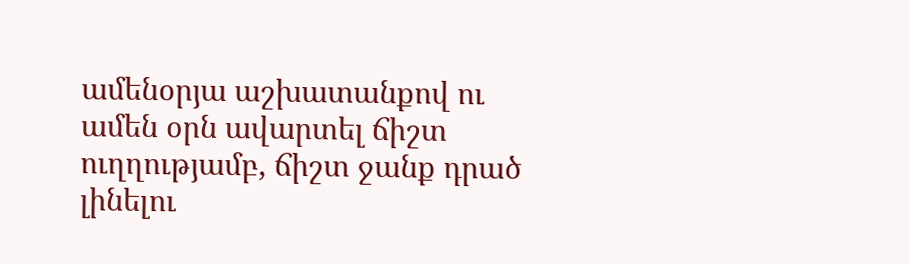ամենօրյա աշխատանքով ու ամեն օրն ավարտել ճիշտ ուղղությամբ, ճիշտ ջանք դրած լինելու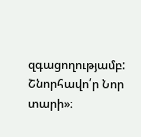զգացողությամբ:
Շնորհավո՛ր Նոր տարի»։